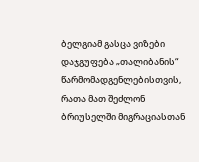ბელგიამ გასცა ვიზები დაჯგუფება „თალიბანის“ წარმომადგენლებისთვის, რათა მათ შეძლონ ბრიუსელში მიგრაციასთან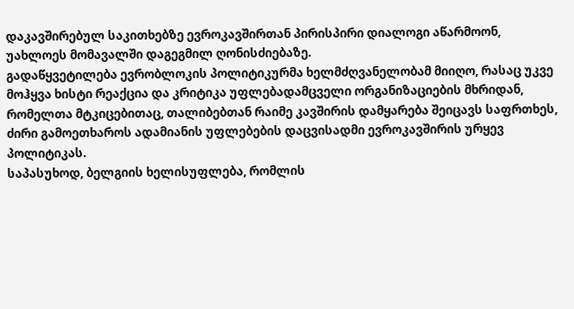დაკავშირებულ საკითხებზე ევროკავშირთან პირისპირი დიალოგი აწარმოონ, უახლოეს მომავალში დაგეგმილ ღონისძიებაზე.
გადაწყვეტილება ევრობლოკის პოლიტიკურმა ხელმძღვანელობამ მიიღო, რასაც უკვე მოჰყვა ხისტი რეაქცია და კრიტიკა უფლებადამცველი ორგანიზაციების მხრიდან, რომელთა მტკიცებითაც, თალიბებთან რაიმე კავშირის დამყარება შეიცავს საფრთხეს, ძირი გამოეთხაროს ადამიანის უფლებების დაცვისადმი ევროკავშირის ურყევ პოლიტიკას.
საპასუხოდ, ბელგიის ხელისუფლება, რომლის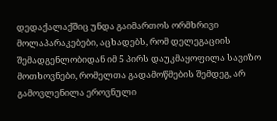დედაქალაქშიც უნდა გაიმართოს ორმხრივი მოლაპარაკებები, აცხადებს, რომ დელეგაციის შემადგენლობიდან იმ 5 პირს დაუკმაყოფილა სავიზო მოთხოვნები, რომელთა გადამოწმების შემდეგ, არ გამოვლენილა ეროვნული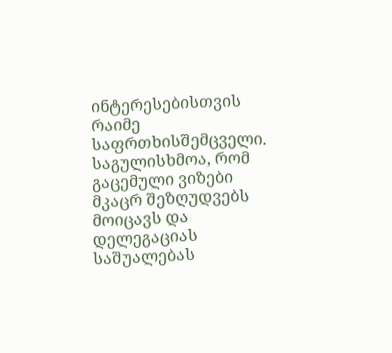ინტერესებისთვის რაიმე საფრთხისშემცველი.
საგულისხმოა, რომ გაცემული ვიზები მკაცრ შეზღუდვებს მოიცავს და დელეგაციას საშუალებას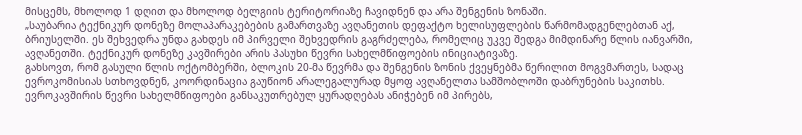მისცემს, მხოლოდ 1 დღით და მხოლოდ ბელგიის ტერიტორიაზე ჩავიდნენ და არა შენგენის ზონაში.
„საუბარია ტექნიკურ დონეზე მოლაპარაკებების გამართვაზე ავღანეთის დეფაქტო ხელისუფლების წარმომადგენლებთან აქ, ბრიუსელში. ეს შეხვედრა უნდა გახდეს იმ პირველი შეხვედრის გაგრძელება, რომელიც უკვე შედგა მიმდინარე წლის იანვარში, ავღანეთში. ტექნიკურ დონეზე კავშირები არის პასუხი წევრი სახელმწიფოების ინიციატივაზე.
გახსოვთ, რომ გასული წლის ოქტომბერში, ბლოკის 20-მა წევრმა და შენგენის ზონის ქვეყნებმა წერილით მოგვმართეს, სადაც ევროკომისიას სთხოვდნენ, კოორდინაცია გაუწიონ არალეგალურად მყოფ ავღანელთა სამშობლოში დაბრუნების საკითხს.
ევროკავშირის წევრი სახელმწიფოები განსაკუთრებულ ყურადღებას ანიჭებენ იმ პირებს,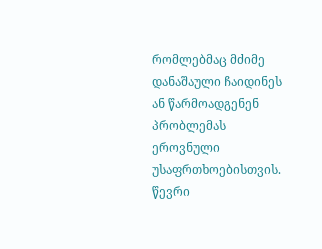რომლებმაც მძიმე დანაშაული ჩაიდინეს ან წარმოადგენენ პრობლემას ეროვნული უსაფრთხოებისთვის. წევრი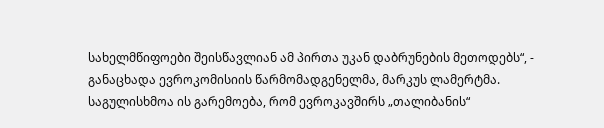სახელმწიფოები შეისწავლიან ამ პირთა უკან დაბრუნების მეთოდებს“, - განაცხადა ევროკომისიის წარმომადგენელმა, მარკუს ლამერტმა.
საგულისხმოა ის გარემოება, რომ ევროკავშირს „თალიბანის“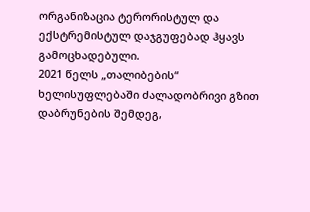ორგანიზაცია ტერორისტულ და ექსტრემისტულ დაჯგუფებად ჰყავს გამოცხადებული.
2021 წელს „თალიბების“ ხელისუფლებაში ძალადობრივი გზით დაბრუნების შემდეგ,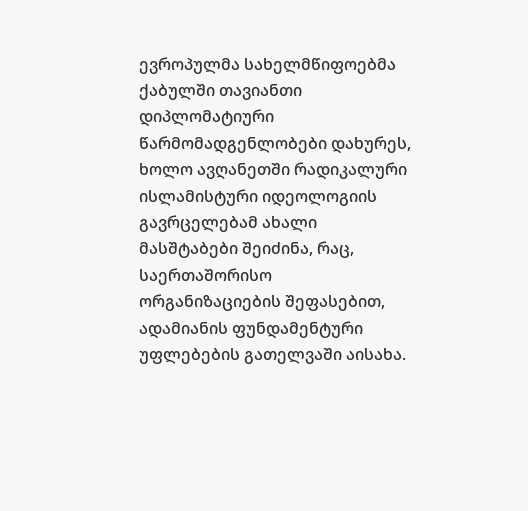ევროპულმა სახელმწიფოებმა ქაბულში თავიანთი დიპლომატიური წარმომადგენლობები დახურეს, ხოლო ავღანეთში რადიკალური ისლამისტური იდეოლოგიის გავრცელებამ ახალი მასშტაბები შეიძინა, რაც, საერთაშორისო ორგანიზაციების შეფასებით, ადამიანის ფუნდამენტური უფლებების გათელვაში აისახა.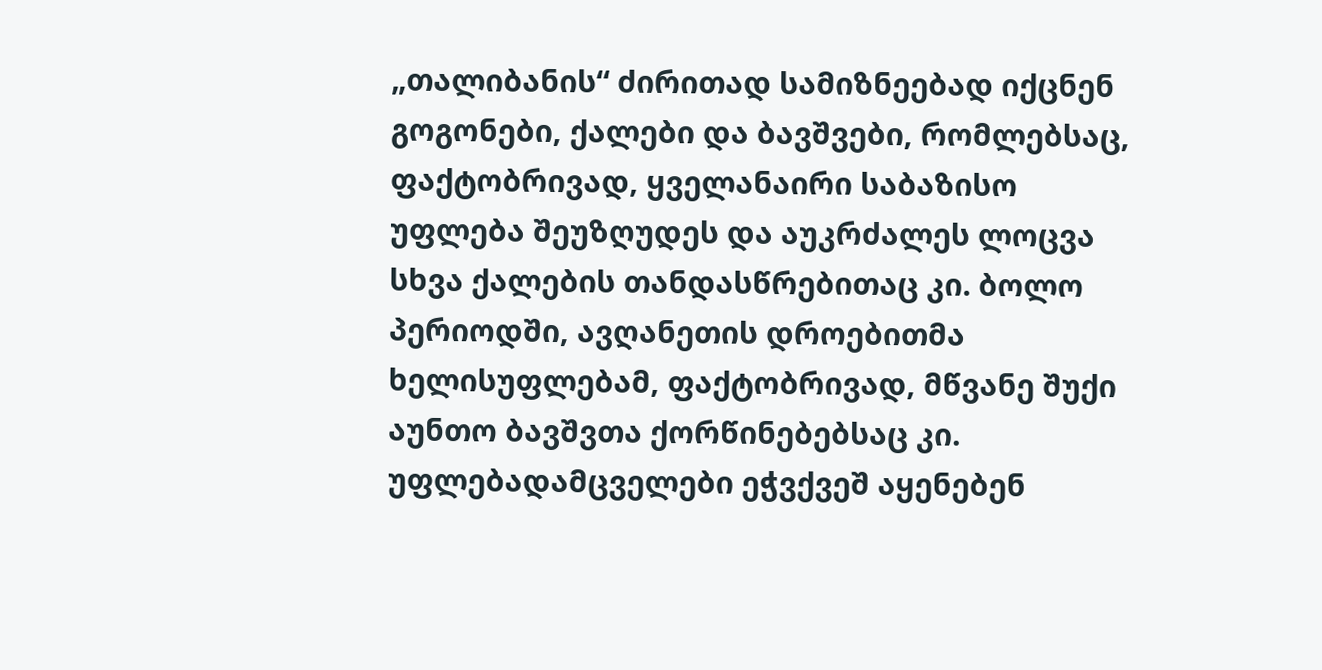„თალიბანის“ ძირითად სამიზნეებად იქცნენ გოგონები, ქალები და ბავშვები, რომლებსაც, ფაქტობრივად, ყველანაირი საბაზისო უფლება შეუზღუდეს და აუკრძალეს ლოცვა სხვა ქალების თანდასწრებითაც კი. ბოლო პერიოდში, ავღანეთის დროებითმა ხელისუფლებამ, ფაქტობრივად, მწვანე შუქი აუნთო ბავშვთა ქორწინებებსაც კი.
უფლებადამცველები ეჭვქვეშ აყენებენ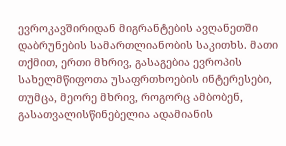ევროკავშირიდან მიგრანტების ავღანეთში დაბრუნების სამართლიანობის საკითხს. მათი თქმით, ერთი მხრივ, გასაგებია ევროპის სახელმწიფოთა უსაფრთხოების ინტერესები, თუმცა, მეორე მხრივ, როგორც ამბობენ, გასათვალისწინებელია ადამიანის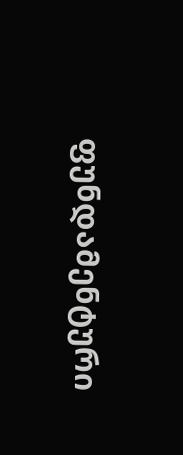ფუნდამენტური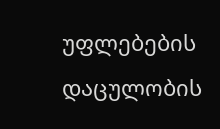უფლებების დაცულობის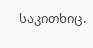საკითხიც.